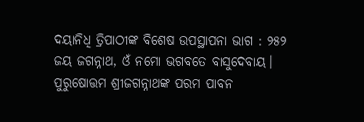ଦୟାନିଧି ତ୍ରିପାଠୀଙ୍କ ବିଶେଷ ଉପସ୍ଥାପନା ଭାଗ : ୨୫୨
ଜୟ ଜଗନ୍ନାଥ, ଓଁ ନମୋ ଭଗବତେ ବାସୁଦେବାୟ।
ପୁରୁଷୋତ୍ତମ ଶ୍ରୀଜଗନ୍ନାଥଙ୍କ ପରମ ପାବନ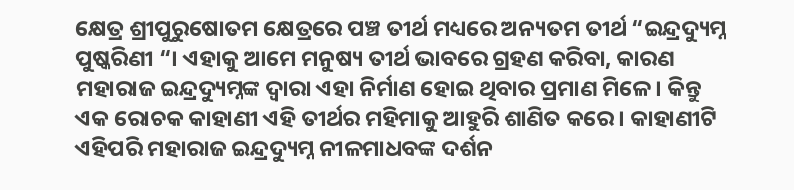କ୍ଷେତ୍ର ଶ୍ରୀପୁରୁଷୋତମ କ୍ଷେତ୍ରରେ ପଞ୍ଚ ତୀର୍ଥ ମଧ୍ୟରେ ଅନ୍ୟତମ ତୀର୍ଥ “ଇନ୍ଦ୍ରଦ୍ୟୁମ୍ନ ପୁଷ୍କରିଣୀ “। ଏହାକୁ ଆମେ ମନୁଷ୍ୟ ତୀର୍ଥ ଭାବରେ ଗ୍ରହଣ କରିବା, କାରଣ ମହାରାଜ ଇନ୍ଦ୍ରଦ୍ୟୁମ୍ନଙ୍କ ଦ୍ୱାରା ଏହା ନିର୍ମାଣ ହୋଇ ଥିବାର ପ୍ରମାଣ ମିଳେ। କିନ୍ତୁ ଏକ ରୋଚକ କାହାଣୀ ଏହି ତୀର୍ଥର ମହିମାକୁ ଆହୁରି ଶାଣିତ କରେ। କାହାଣୀଟି ଏହିପରି ମହାରାଜ ଇନ୍ଦ୍ରଦ୍ୟୁମ୍ନ ନୀଳମାଧବଙ୍କ ଦର୍ଶନ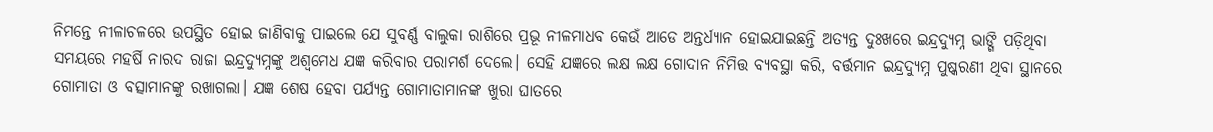ନିମନ୍ତେ ନୀଳାଚଳରେ ଉପସ୍ଥିତ ହୋଇ ଜାଣିବାକୁ ପାଇଲେ ଯେ ସୁବର୍ଣ୍ଣ ବାଲୁକା ରାଶିରେ ପ୍ରଭୂ ନୀଳମାଧବ କେଉଁ ଆଡେ ଅନ୍ତର୍ଧ୍ୟାନ ହୋଇଯାଇଛନ୍ତି ଅତ୍ୟନ୍ତ ଦୁଃଖରେ ଇନ୍ଦ୍ରଦ୍ୟୁମ୍ନ ଭାଙ୍ଗି ପଡ଼ିଥିବା ସମୟରେ ମହର୍ଷି ନାରଦ ରାଜା ଇନ୍ଦ୍ରଦ୍ୟୁମ୍ନଙ୍କୁ ଅଶ୍ୱମେଧ ଯଜ୍ଞ କରିବାର ପରାମର୍ଶ ଦେଲେ। ସେହି ଯଜ୍ଞରେ ଲକ୍ଷ ଲକ୍ଷ ଗୋଦାନ ନିମିତ୍ତ ବ୍ୟବସ୍ଥା କରି, ବର୍ତ୍ତମାନ ଇନ୍ଦ୍ରଦ୍ୟୁମ୍ନ ପୁଷ୍କରଣୀ ଥିବା ସ୍ଥାନରେ ଗୋମାତା ଓ ବତ୍ସାମାନଙ୍କୁ ରଖାଗଲା। ଯଜ୍ଞ ଶେଷ ହେବା ପର୍ଯ୍ୟନ୍ତ ଗୋମାତାମାନଙ୍କ ଖୁରା ଘାତରେ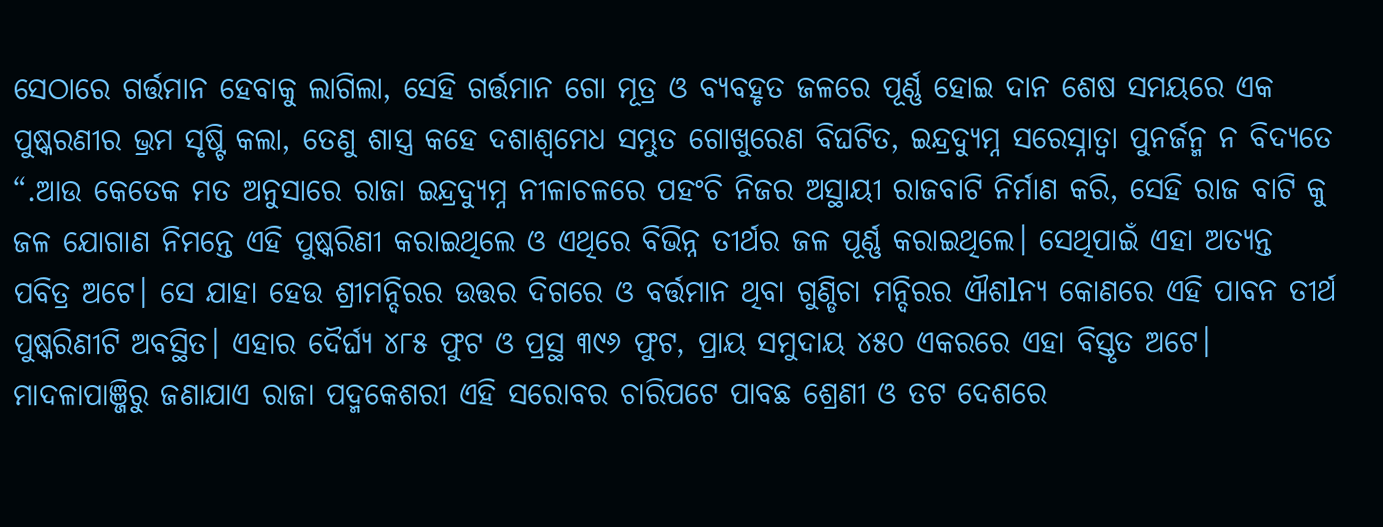ସେଠାରେ ଗର୍ତ୍ତମାନ ହେବାକୁ ଲାଗିଲା, ସେହି ଗର୍ତ୍ତମାନ ଗୋ ମୂତ୍ର ଓ ବ୍ୟବହୃତ ଜଳରେ ପୂର୍ଣ୍ଣ ହୋଇ ଦାନ ଶେଷ ସମୟରେ ଏକ ପୁଷ୍କରଣୀର ଭ୍ରମ ସୃଷ୍ଟି କଲା, ତେଣୁ ଶାସ୍ତ୍ର କହେ ଦଶାଶ୍ୱମେଧ ସମ୍ଭୁତ ଗୋଖୁରେଣ ବିଘଟିତ, ଇନ୍ଦ୍ରଦ୍ୟୁମ୍ନ ସରେସ୍ନାତ୍ୱା ପୁନର୍ଜନ୍ମ ନ ବିଦ୍ୟତେ “.ଆଉ କେତେକ ମତ ଅନୁସାରେ ରାଜା ଇନ୍ଦ୍ରଦ୍ୟୁମ୍ନ ନୀଳାଚଳରେ ପହଂଚି ନିଜର ଅସ୍ଥାୟୀ ରାଜବାଟି ନିର୍ମାଣ କରି, ସେହି ରାଜ ବାଟି କୁ ଜଳ ଯୋଗାଣ ନିମନ୍ତେ ଏହି ପୁଷ୍କରିଣୀ କରାଇଥିଲେ ଓ ଏଥିରେ ବିଭିନ୍ନ ତୀର୍ଥର ଜଳ ପୂର୍ଣ୍ଣ କରାଇଥିଲେ। ସେଥିପାଇଁ ଏହା ଅତ୍ୟନ୍ତ ପବିତ୍ର ଅଟେ। ସେ ଯାହା ହେଉ ଶ୍ରୀମନ୍ଦିରର ଉତ୍ତର ଦିଗରେ ଓ ବର୍ତ୍ତମାନ ଥିବା ଗୁଣ୍ଡିଚା ମନ୍ଦିରର ଐଶlନ୍ୟ କୋଣରେ ଏହି ପାବନ ତୀର୍ଥ ପୁଷ୍କରିଣୀଟି ଅବସ୍ଥିତ। ଏହାର ଦୈର୍ଘ୍ୟ ୪୮୫ ଫୁଟ ଓ ପ୍ରସ୍ଥ ୩୯୬ ଫୁଟ, ପ୍ରାୟ ସମୁଦାୟ ୪୫୦ ଏକରରେ ଏହା ବିସ୍ତୃତ ଅଟେ।
ମାଦଳାପାଞ୍ଜିରୁ ଜଣାଯାଏ ରାଜା ପଦ୍ମକେଶରୀ ଏହି ସରୋବର ଚାରିପଟେ ପାବଛ ଶ୍ରେଣୀ ଓ ତଟ ଦେଶରେ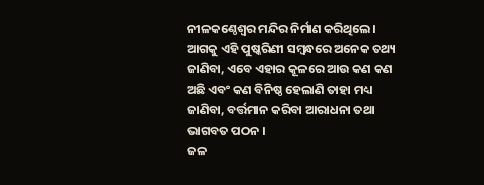ନୀଳକଣ୍ଠେଶ୍ବର ମନ୍ଦିର ନିର୍ମାଣ କରିଥିଲେ। ଆଗକୁ ଏହି ପୁଷ୍କରିଣୀ ସମ୍ବନ୍ଧରେ ଅନେକ ତଥ୍ୟ ଜାଣିବା, ଏବେ ଏହାର କୂଳରେ ଆଉ କଣ କଣ ଅଛି ଏବଂ କଣ ବିନିଷ୍ଠ ହେଲାଣି ତାହା ମଧ୍ୟ ଜାଣିବା, ବର୍ତ୍ତମାନ କରିବା ଆରାଧନା ତଥା ଭାଗବତ ପଠନ ।
ଜଳ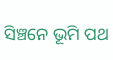ସିଞ୍ଚନେ ଭୂମି ପଥ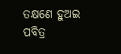ତକ୍ଷଣେ ହୁଅଇ ପବିତ୍ର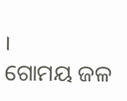।
ଗୋମୟ ଜଳ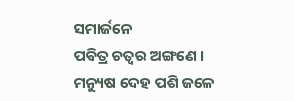ସମାର୍ଜନେ
ପଵିତ୍ର ଚତ୍ୱର ଅଙ୍ଗଣେ ।
ମନ୍ୟୁଷ ଦେହ ପଶି ଜଳେ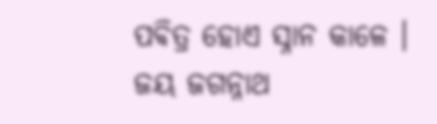ପଵିତ୍ର ହୋଏ ସ୍ନାନ କାଳେ ।
ଜୟ ଜଗନ୍ନାଥ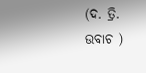(ଦ. ତ୍ରି. ଉବାଚ )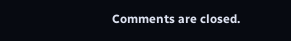Comments are closed.